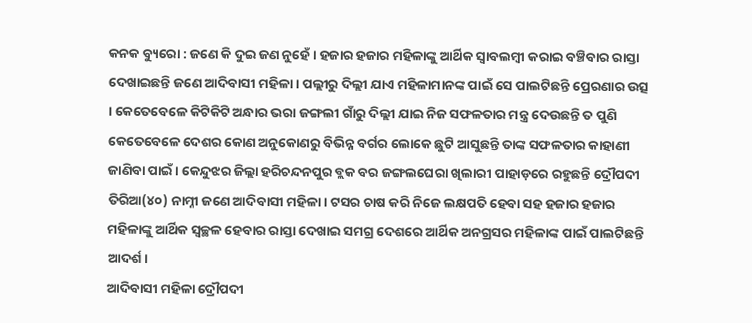କନକ ବ୍ୟୁରୋ : ଜଣେ କି ଦୁଇ ଜଣ ନୁହେଁ । ହଜାର ହଜାର ମହିଳାଙ୍କୁ ଆର୍ଥିକ ସ୍ବାବଲମ୍ବୀ କରାଇ ବଞ୍ଚିବାର ରାସ୍ତା ଦେଖାଇଛନ୍ତି ଜଣେ ଆଦିବାସୀ ମହିଳା । ପଲ୍ଲୀରୁ ଦିଲ୍ଲୀ ଯାଏ ମହିଳାମାନଙ୍କ ପାଇଁ ସେ ପାଲଟିଛନ୍ତି ପ୍ରେରଣାର ଉତ୍ସ । କେତେବେଳେ କିଟିକିଟି ଅନ୍ଧାର ଭରା ଜଙ୍ଗଲୀ ଗାଁରୁ ଦିଲ୍ଲୀ ଯାଇ ନିଜ ସଫଳତାର ମନ୍ତ୍ର ଦେଉଛନ୍ତି ତ ପୁଣି କେତେବେଳେ ଦେଶର କୋଣ ଅନୁକୋଣରୁ ବିଭିନ୍ନ ବର୍ଗର ଲୋକେ ଛୁଟି ଆସୁଛନ୍ତି ତାଙ୍କ ସଫଳତାର କାହାଣୀ ଜାଣିବା ପାଇଁ। କେନ୍ଦୁଝର ଜିଲ୍ଲା ହରିଚନ୍ଦନପୁର ବ୍ଲକ ବର ଜଙ୍ଗଲଘେରା ଖିଲାରୀ ପାହାଡ଼ରେ ରହୁଛନ୍ତି ଦ୍ରୌପଦୀ ତିରିଆ(୪୦) ନାମ୍ନୀ ଜଣେ ଆଦିବାସୀ ମହିଳା। ଟସର ଚାଷ କରି ନିଜେ ଲକ୍ଷପତି ହେବା ସହ ହଜାର ହଜାର ମହିଳାଙ୍କୁ ଆର୍ଥିକ ସ୍ବଚ୍ଛଳ ହେବାର ରାସ୍ତା ଦେଖାଇ ସମଗ୍ର ଦେଶରେ ଆର୍ଥିକ ଅନଗ୍ରସର ମହିଳାଙ୍କ ପାଇଁ ପାଲଟିଛନ୍ତି ଆଦର୍ଶ।
ଆଦିବାସୀ ମହିଳା ଦ୍ରୌପଦୀ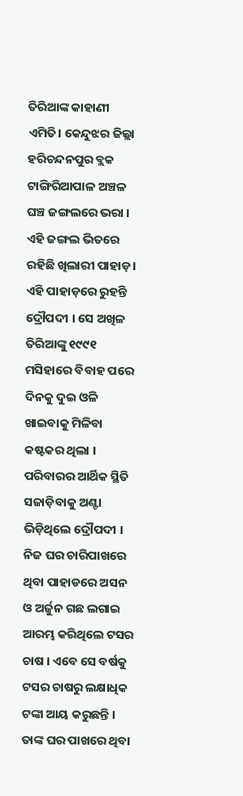ତିରିଆଙ୍କ କାହାଣୀ ଏମିତି। କେନ୍ଦୁଝର ଜିଲ୍ଲା ହରିଚନ୍ଦନପୁର ବ୍ଲକ ଟାଙ୍ଗିରିଆପାଳ ଅଞ୍ଚଳ ଘଞ୍ଚ ଜଙ୍ଗଲରେ ଭରା । ଏହି ଜଙ୍ଗଲ ଭିତରେ ରହିଛି ଖିଲାରୀ ପାହାଡ଼। ଏହି ପାହାଡ଼ରେ ରୁହନ୍ତି ଦ୍ରୌପଦୀ । ସେ ଅଖିଳ ତିରିଆଙ୍କୁ ୧୯୯୧ ମସିହାରେ ବିବାହ ପରେ ଦିନକୁ ଦୁଇ ଓଳି ଖାଇବାକୁ ମିଳିବା କଷ୍ଟକର ଥିଲା । ପରିବାରର ଆର୍ଥିକ ସ୍ଥିତି ସଜାଡ଼ିବାକୁ ଅଣ୍ଟା ଭିଡ଼ିଥିଲେ ଦ୍ରୌପଦୀ । ନିଜ ଘର ଚାରିପାଖରେ ଥିବା ପାହାଡରେ ଅସନ ଓ ଅର୍ଜୁନ ଗଛ ଲଗାଇ ଆରମ୍ଭ କରିଥିଲେ ଟସର ଚାଷ । ଏବେ ସେ ବର୍ଷକୁ ଟସର ଚାଷରୁ ଲକ୍ଷାଧିକ ଟଙ୍କା ଆୟ କରୁଛନ୍ତି ।
ତାଙ୍କ ଘର ପାଖରେ ଥିବା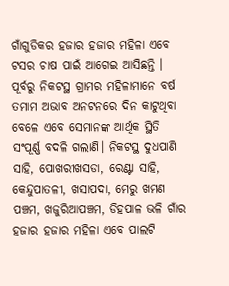ଗାଁଗୁଡିକର ହଜାର ହଜାର ମହିଳା ଏବେ ଟସର ଚାଷ ପାଇଁ ଆଗେଇ ଆସିଛନ୍ତି । ପୂର୍ବରୁ ନିକଟସ୍ଥ ଗ୍ରାମର ମହିଳାମାନେ ବର୍ଷ ତମାମ ଅଭାବ ଅନଟନରେ ଦିନ କାଟୁଥିବା ବେଳେ ଏବେ ସେମାନଙ୍କ ଆର୍ଥିକ ସ୍ଥିତି ସଂପୂର୍ଣ୍ଣ ବଦଳି ଗଲାଣି। ନିକଟସ୍ଥ ଦୁଧପାଣି ସାହି, ପୋଖରୀଖସଡା, ରେଣ୍ଟା ସାହି, କେନ୍ଦୁପାତଳୀ, ଖସାପଦା, ମେରୁ ଖମଣ ପଞ୍ଚମ, ଖଜୁରିଆପଞ୍ଚମ, ଡିହପାଳ ଭଳି ଗାଁର ହଜାର ହଜାର ମହିଳା ଏବେ ପାଲଟି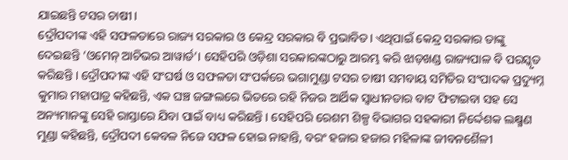ଯାଇଛନ୍ତି ଟସର ଚାଷୀ ।
ଦ୍ରୌପଦୀଙ୍କ ଏହି ସଫଳତାରେ ରାଜ୍ୟ ସରକାର ଓ କେନ୍ଦ୍ର ସରକାର ବି ପ୍ରଭାବିତ। ଏଥିପାଇଁ କେନ୍ଦ୍ର ସରକାର ତାଙ୍କୁ ଦେଇଛନ୍ତି ‘ଓମେନ୍ ଆଚିଭର ଆୱାର୍ଡ’। ସେହିପରି ଓଡ଼ିଶା ସରକାରଙ୍କଠାରୁ ଆରମ୍ଭ କରି ଝାଡ଼ଖଣ୍ଡ ରାଜ୍ୟପାଳ ବି ପରସ୍କୃତ କରିଛନ୍ତି । ଦ୍ରୌପଦୀଙ୍କ ଏହି ସଂଘର୍ଷ ଓ ସଫଳତା ସଂପର୍କରେ ଭଗାମୁଣ୍ଡା ଟସର ଚାଷୀ ସମବାୟ ସମିତିର ସଂପାଦକ ପ୍ରଦ୍ୟୁମ୍ନ କୁମାର ମହାପାତ୍ର କହିଛନ୍ତି, ଏକ ଘଞ୍ଚ ଜଙ୍ଗଲରେ ଭିତରେ ରହି ନିଜର ଆର୍ଥିକ ସ୍ବାଧୀନତାର ବାଟ ଫିଟାଇବା ସହ ସେ ଅନ୍ୟମାନଙ୍କୁ ସେହି ରାସ୍ତାରେ ଯିବା ପାଇଁ ବାଧ୍ୟ କରିଛନ୍ତି । ସେହିପରି ରେଶମ ଶିଳ୍ପ ବିଭାଗର ସହକାରୀ ନିର୍ଦ୍ଦେଶକ ଲକ୍ଷ୍ମଣ ମୁଣ୍ଡା କହିଛନ୍ତି, ଦ୍ରୌପଦୀ କେବଳ ନିଜେ ସଫଳ ହୋଇ ନାହାନ୍ତି, ବରଂ ହଜାର ହଜାର ମହିଳାଙ୍କ ଜୀବନଶୈଳୀ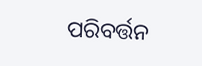ପରିବର୍ତ୍ତନ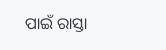ପାଇଁ ରାସ୍ତା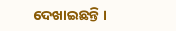ଦେଖାଇଛନ୍ତି ।